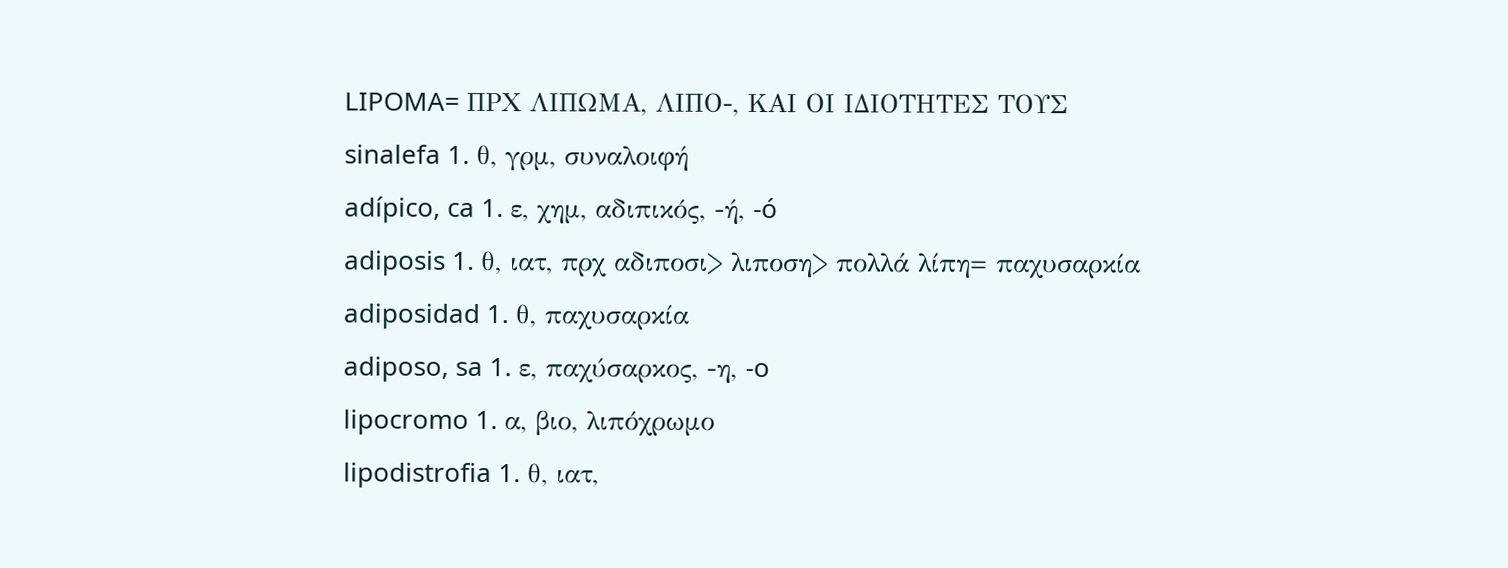LIPOMA= ΠΡΧ ΛΙΠΩΜΑ, ΛΙΠΟ-, ΚΑΙ ΟΙ ΙΔΙΟΤΗΤΕΣ ΤΟΥΣ
sinalefa 1. θ, γρμ, συναλοιφή
adípico, ca 1. ε, χημ, αδιπικός, -ή, -ó
adiposis 1. θ, ιατ, πρχ αδιποσι> λιποση> πολλά λίπη= παχυσαρκία
adiposidad 1. θ, παχυσαρκία
adiposo, sa 1. ε, παχύσαρκος, -η, -o
lipocromo 1. α, βιο, λιπόχρωμο
lipodistrofia 1. θ, ιατ,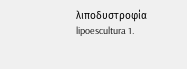λιποδυστροφία
lipoescultura 1.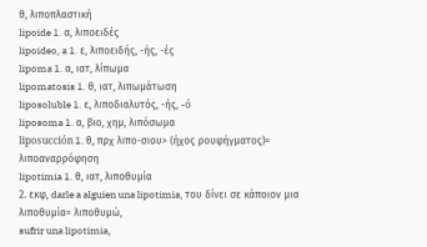θ, λιποπλαστική
lipoide 1. α, λιποειδές
lipoideo, a 1. ε, λιποειδής, -ής, -ές
lipoma 1. α, ιατ, λίπωμα
lipomatosis 1. θ, ιατ, λιπωμάτωση
liposoluble 1. ε, λιποδιαλυτός, -ής, -ó
liposoma 1. α, βιο, χημ, λιπόσωμα
liposucción 1. θ, πρχ λιπο-σιου> (ήχος ρουφήγματος)= λιποαναρρόφηση
lipotimia 1. θ, ιατ, λιποθυμία
2. εκφ, darle a alguien una lipotimia, του δίνει σε κάποιον μια λιποθυμία= λιποθυμώ,
sufrir una lipotimia,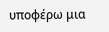υποφέρω μια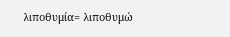λιποθυμία= λιποθυμώ